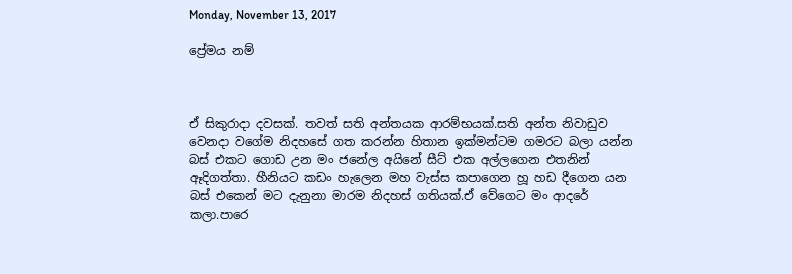Monday, November 13, 2017

ප්‍රේමය නම්



ඒ සිකුරාදා දවසක්. තවත් සති අන්තයක ආරම්භයක්.සති අන්ත නිවාඩුව වෙනදා වගේම නිදහසේ ගත කරන්න හිතාන ඉක්මන්ටම ගමරට බලා යන්න බස් එකට ගොඩ උන මං ජනේල අයිනේ සීට් එක අල්ලගෙන එතනින් ඈදිගත්තා. හීනියට කඩං හැලෙන මහ වැස්ස කපාගෙන හූ හඩ දීගෙන යන බස් එකෙන් මට දැනුනා මාරම නිදහස් ගතියක්.ඒ වේගෙට මං ආදරේ කලා.පාරෙ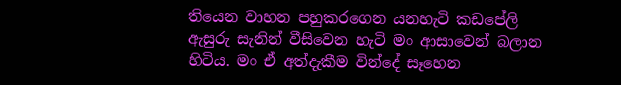තියෙන වාහන පහුකරගෙන යනහැටි කඩපේලි ඇසුරු සැනින් වීසිවෙන හැටි මං ආසාවෙන් බලාන හිටිය. මං ඒ අත්දැකීම වින්දේ සෑහෙන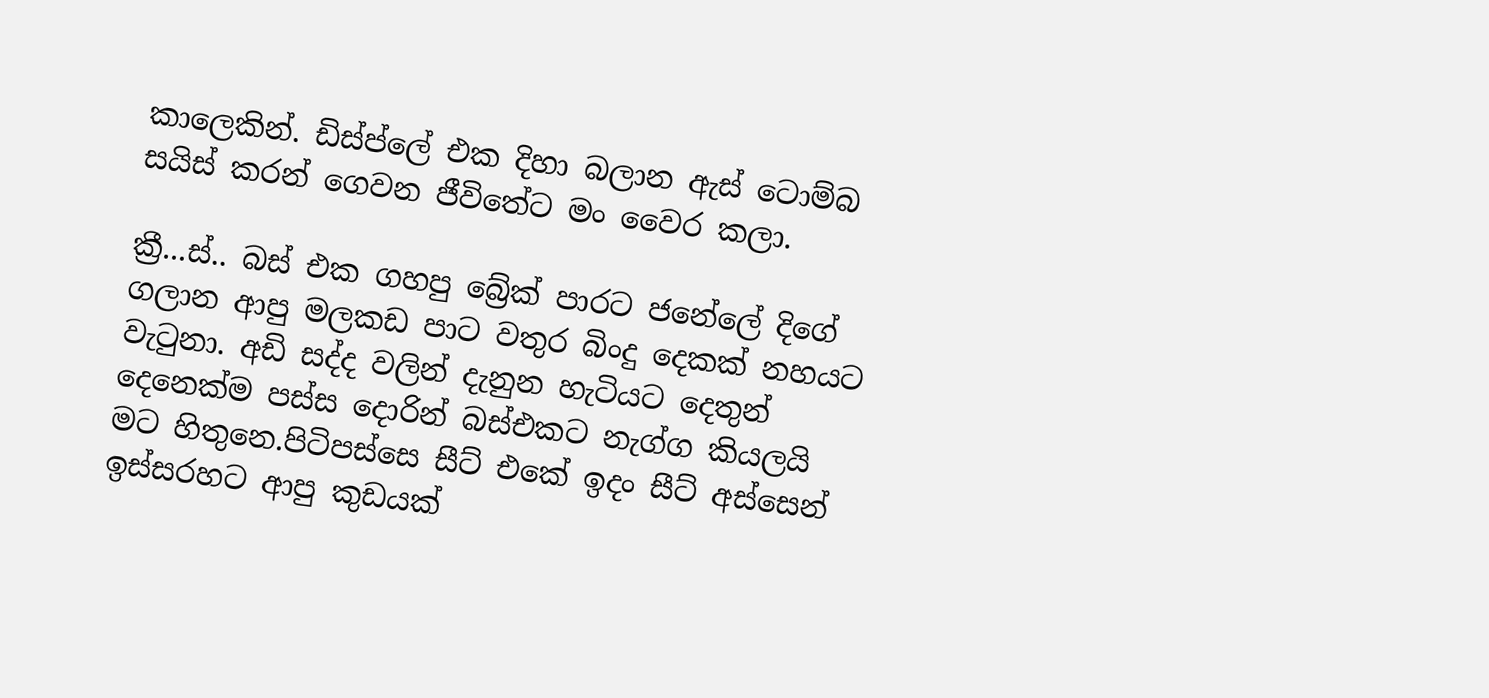කාලෙකින්. ඩිස්ප්ලේ එක දිහා බලාන ඇස් ටොම්බ සයිස් කරන් ගෙවන ජීවිතේට මං වෛර කලා.

ක්‍රී...ස්.. බස් එක ගහපු බ්‍රේක් පාරට ජනේලේ දිගේ ගලාන ආපු මලකඩ පාට වතුර බිංදු දෙකක් නහයට වැටුනා. අඩි සද්ද වලින් දැනුන හැටියට දෙතුන් දෙනෙක්ම පස්ස දොරින් බස්එකට නැග්ග කියලයි මට හිතුනෙ.පිටිපස්සෙ සීට් එකේ ඉදං සීට් අස්සෙන් ඉස්සරහට ආපු කුඩයක්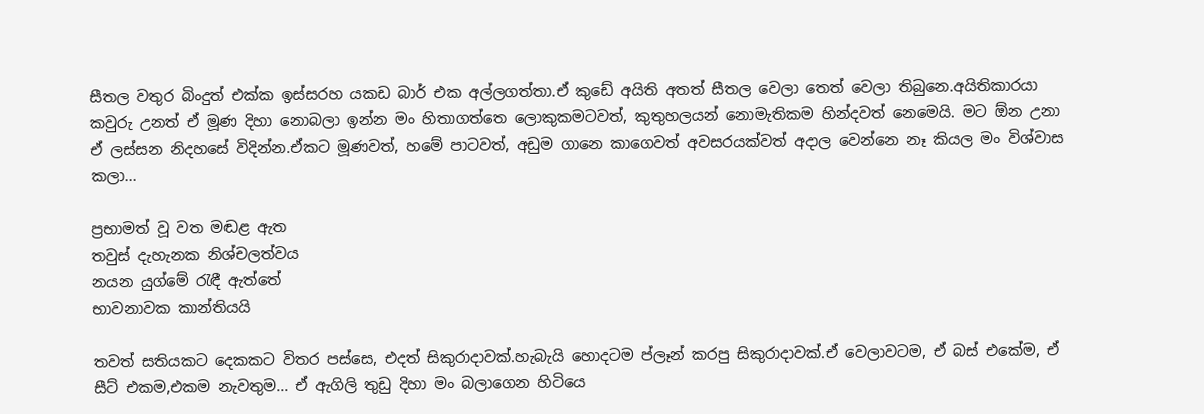සීතල වතුර බිංදුත් එක්ක ඉස්සරහ යකඩ බාර් එක අල්ලගත්තා.ඒ කුඩේ අයිති අතත් සීතල වෙලා තෙත් වෙලා තිබුනෙ.අයිතිකාරයා කවුරු උනත් ඒ මූණ දිහා නොබලා ඉන්න මං හිතාගත්තෙ ලොකුකමටවත්, කුතුහලයන් නොමැතිකම හින්දවත් නෙමෙයි. මට ඕන උනා ඒ ලස්සන නිදහසේ විදින්න.ඒකට මූණවත්, හමේ පාටවත්, අඩුම ගානෙ කාගෙවත් අවසරයක්වත් අදාල වෙන්නෙ නෑ කියල මං විශ්වාස කලා...

ප්‍රභාමත් වූ වත මඬළ ඇත
තවුස් දැහැනක නිශ්චලත්වය
නයන යුග්මේ රැඳී ඇත්තේ
භාවනාවක කාන්තියයි

තවත් සතියකට දෙකකට විතර පස්සෙ, එදත් සිකුරාදාවක්.හැබැයි හොදටම ප්ලෑන් කරපු සිකුරාදාවක්.ඒ වෙලාවටම, ඒ බස් එකේම, ඒ සීට් එකම,එකම නැවතුම... ඒ ඇගිලි තුඩු දිහා මං බලාගෙන හිටියෙ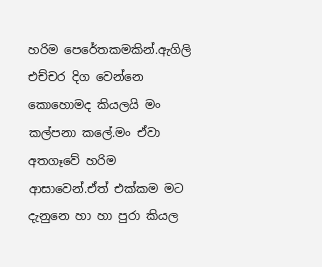හරිම පෙරේතකමකින්.ඇගිලි එච්චර දිග වෙන්නෙ කොහොමද කියලයි මං කල්පනා කලේ.මං ඒවා අතගෑවේ හරිම ආසාවෙන්.ඒත් එක්කම මට දැනුනෙ හා හා පුරා කියල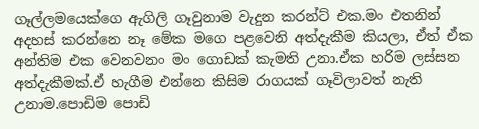ගෑල්ලමයෙක්ගෙ ඇගිලි ගෑවුනාම වැදුන කරන්ට් එක.මං එතනින් අදහස් කරන්නෙ නෑ මේක මගෙ පළවෙනි අත්දැකීම කියලා, ඒත් ඒක අන්තිම එක වෙනවනං මං ගොඩක් කැමති උනා.ඒක හරිම ලස්සන අත්දැකීමක්.ඒ හැගීම එන්නෙ කිසිම රාගයක් ගෑවිලාවත් නැති උනාම.පොඩිම පොඩි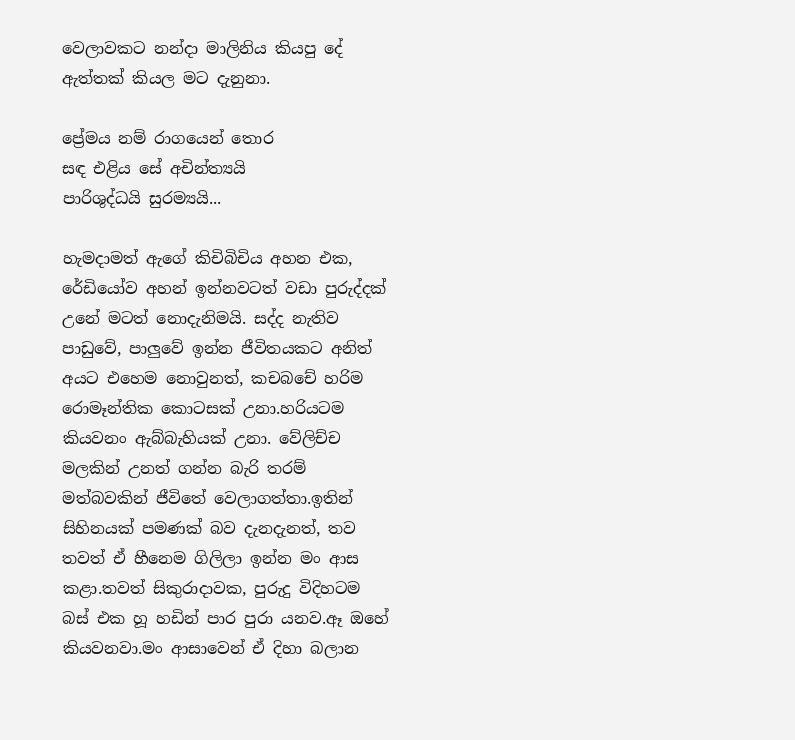වෙලාවකට නන්දා මාලිනිය කියපු දේ ඇත්තක් කියල මට දැනුනා.

ප්‍රේමය නම් රාගයෙන් තොර
සඳ එළිය සේ අචින්ත්‍යයි
පාරිශුද්ධයි සුරම්‍යයි...

හැමදාමත් ඇගේ කිචිබිචිය අහන එක, රේඩියෝව අහන් ඉන්නවටත් වඩා පුරුද්දක් උනේ මටත් නොදැනිමයි. සද්ද නැතිව පාඩුවේ, පාලුවේ ඉන්න ජීවිතයකට අනිත් අයට එහෙම නොවුනත්, කචබචේ හරිම රොමෑන්තික කොටසක් උනා.හරියටම කියවනං ඇබ්බැහියක් උනා. වේලිච්ච මලකින් උනත් ගන්න බැරි තරම් මත්බවකින් ජීවිතේ වෙලාගත්තා.ඉතින් සිහිනයක් පමණක් බව දැනදැනත්, තව තවත් ඒ හීනෙම ගිලිලා ඉන්න මං ආස කළා.තවත් සිකුරාදාවක, පුරුදු විදිහටම බස් එක හූ හඩින් පාර පුරා යනව.ඈ ඔහේ කියවනවා.මං ආසාවෙන් ඒ දිහා බලාන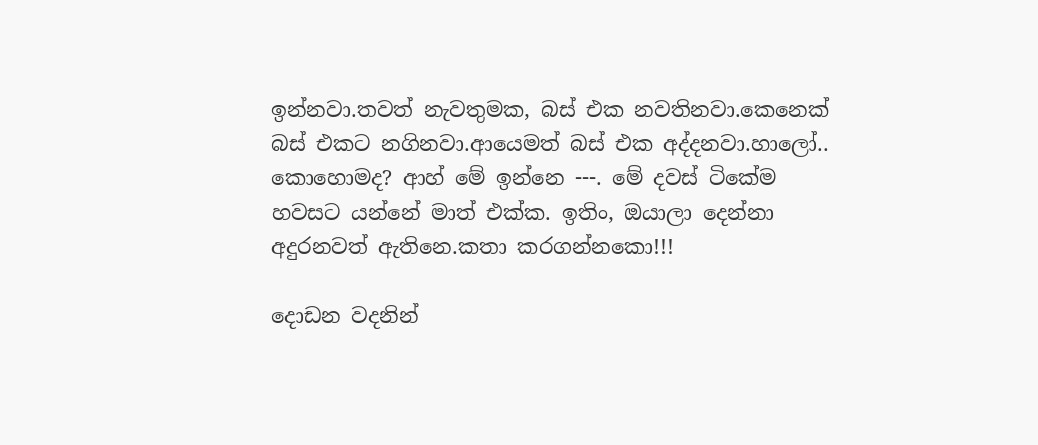ඉන්නවා.තවත් නැවතුමක, බස් එක නවතිනවා.කෙනෙක් බස් එකට නගිනවා.ආයෙමත් බස් එක අද්දනවා.හාලෝ.. කොහොමද? ආහ් මේ ඉන්නෙ ---. මේ දවස් ටිකේම හවසට යන්නේ මාත් එක්ක. ඉතිං, ඔයාලා දෙන්නා අදුරනවත් ඇතිනෙ.කතා කරගන්නකො!!!

දොඩන වදනින්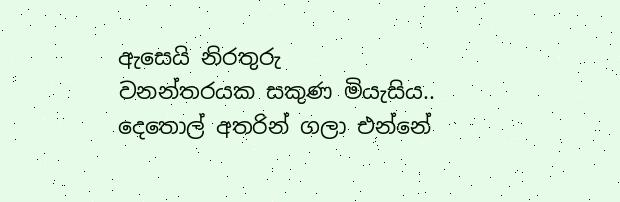ඇසෙයි නිරතුරු
වනන්තරයක සකුණ මියැසිය..
දෙතොල් අතරින් ගලා එන්නේ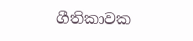ගීතිකාවක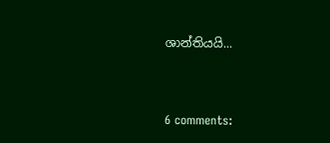ශාන්තියයි...


6 comments: